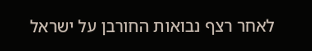לאחר רצף נבואות החורבן על ישראל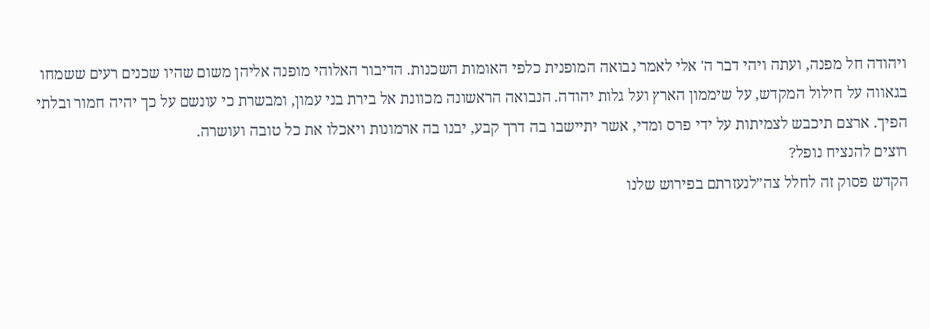ויהודה חל מפנה, ועתה ויהי דבר ה' אלי לאמר נבואה המופנית כלפי האומות השכנות. הדיבור האלוהי מופנה אליהן משום שהיו שכנים רעים ששמחו בגאווה על חילול המקדש, על שיממון הארץ ועל גלות יהודה. הנבואה הראשונה מכוונת אל בירת בני עמון, ומבשרת כי עונשם על כך יהיה חמור ובלתי הפיך. ארצם תיכבש לצמיתות על ידי פרס ומדי, אשר יתיישבו בה דרך קבע, יבנו בה ארמונות ויאכלו את כל טובה ועושרה.
רוצים להנציח נופל?
הקדש פסוק זה לחלל צה״לנעזרתם בפירוש שלנו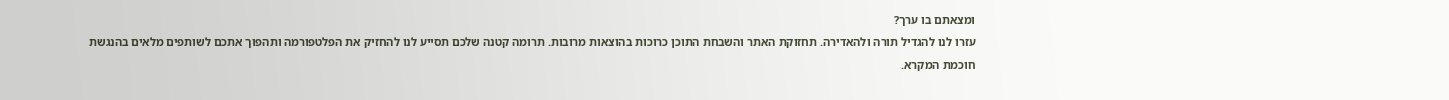ומצאתם בו ערך?
עזרו לנו להגדיל תורה ולהאדירה. תחזוקת האתר והשבחת התוכן כרוכות בהוצאות מרובות. תרומה קטנה שלכם תסייע לנו להחזיק את הפלטפורמה ותהפוך אתכם לשותפים מלאים בהנגשת חוכמת המקרא.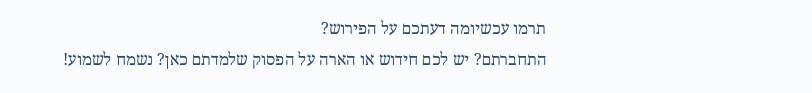תרמו עכשיומה דעתכם על הפירוש?
התחברתם? יש לכם חידוש או הארה על הפסוק שלמדתם כאן? נשמח לשמוע!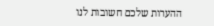ההערות שלכם חשובות לנו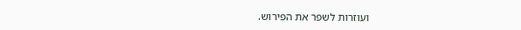ועוזרות לשפר את הפירוש.